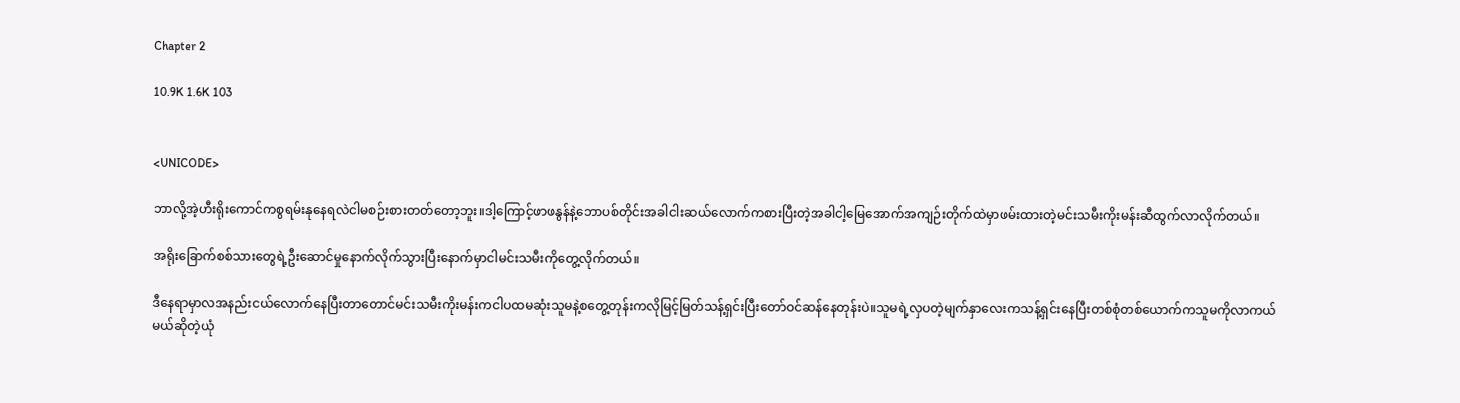Chapter 2

10.9K 1.6K 103


<UNICODE>

ဘာလို့အဲ့ဟီးရိုးကောင်ကစွရမ်းနုနေရလဲငါမစဉ်းစားတတ်တော့ဘူး။ဒါ့ကြောင့်ဖာဖနွန်နဲ့ဘောပစ်တိုင်းအခါငါးဆယ်လောက်ကစားပြီးတဲ့အခါငါ့မြေအောက်အကျဉ်းတိုက်ထဲမှာဖမ်းထားတဲ့မင်းသမီးကိုးမန်းဆီထွက်လာလိုက်တယ်။

အရိုးခြောက်စစ်သားတွေရဲ့ဦးဆောင်မှုနောက်လိုက်သွားပြီးနောက်မှာငါမင်းသမီးကိုတွေ့လိုက်တယ်။

ဒီနေရာမှာလအနည်းငယ်လောက်နေပြီးတာတောင်မင်းသမီးကိုးမန်းကငါပထမဆုံးသူမနဲ့စတွေ့တုန်းကလိုမြင့်မြတ်သန့်ရှင်းပြီးတော်ဝင်ဆန်နေတုန်းပဲ။သူမရဲ့လှပတဲ့မျက်နှာလေးကသန့်ရှင်းနေပြီးတစ်စုံတစ်ယောက်ကသူမကိုလာကယ်မယ်ဆိုတဲ့ယုံ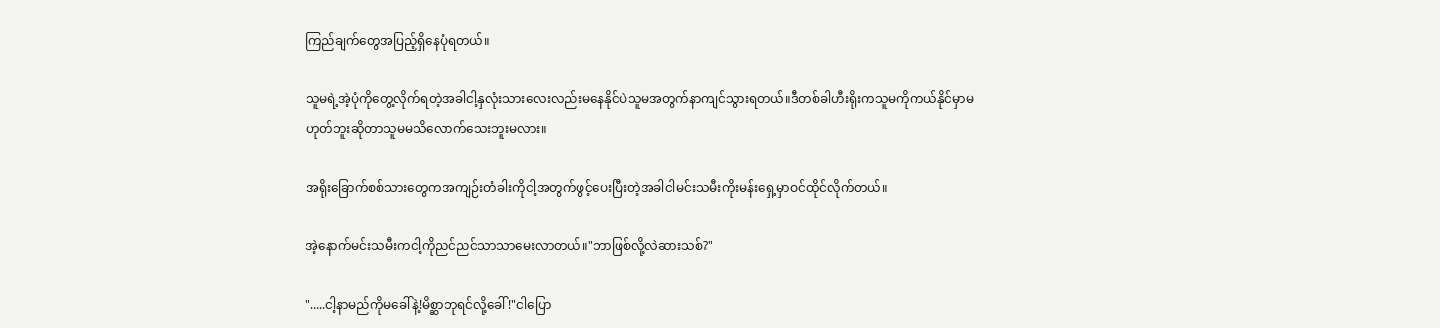ကြည်ချက်တွေအပြည့်ရှိနေပုံရတယ်။

သူမရဲ့အဲ့ပုံကို‌တွေ့လိုက်ရတဲ့အခါငါ့နှလုံးသားလေးလည်းမနေနိုင်ပဲသူမအတွက်နာကျင်သွားရတယ်။ဒီတစ်ခါဟီးရိုးကသူမကိုကယ်နိုင်မှာမဟုတ်ဘူးဆိုတာသူမမသိလောက်သေးဘူးမလား။

အရိုးခြောက်စစ်သားတွေကအကျဉ်းတံခါးကိုငါ့အတွက်ဖွင့်ပေးပြီးတဲ့အခါငါမင်းသမီးကိုးမန်းရှေ့မှာဝင်ထိုင်လိုက်တယ်။

အဲ့နောက်မင်းသမီးကငါ့ကိုညင်ညင်သာသာမေးလာတယ်။"ဘာဖြစ်လို့လဲဆားသစ်?"

".....ငါ့နာမည်ကိုမခေါ်နဲ့!မိစ္ဆာဘုရင်လို့ခေါ် !"ငါပြော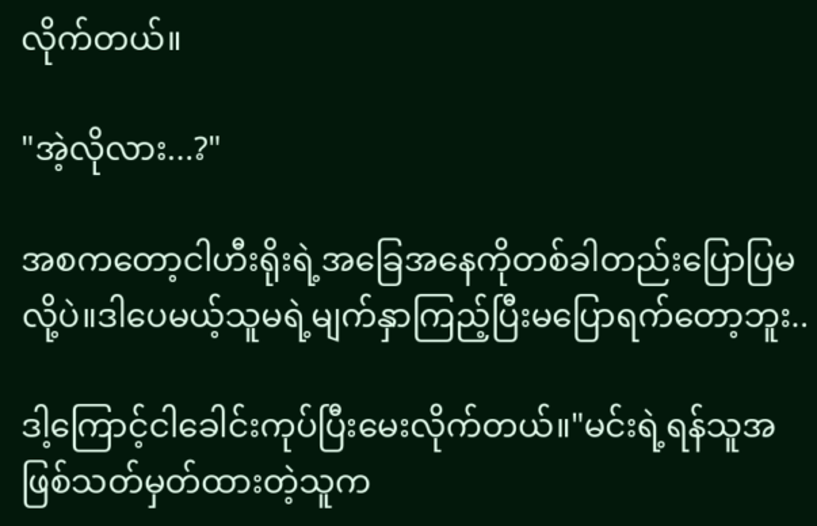လိုက်တယ်။

"အဲ့လိုလား...?"

အစကတော့ငါဟီးရိုးရဲ့အခြေအနေကိုတစ်ခါတည်းပြောပြမလို့ပဲ။ဒါပေမယ့်သူမရဲ့မျက်နှာကြည့်ပြီးမပြောရက်တော့ဘူး..

ဒါ့ကြောင့်ငါခေါင်းကုပ်ပြီးမေးလိုက်တယ်။"မင်းရဲ့ရန်သူအဖြစ်သတ်မှတ်ထားတဲ့သူက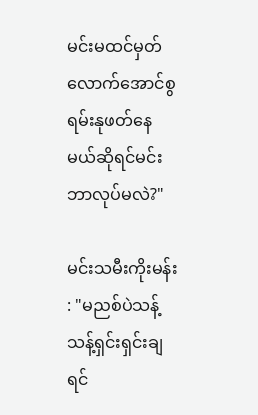မင်းမထင်မှတ်လောက်အောင်စွရမ်းနုဖတ်နေမယ်ဆိုရင်မင်းဘာလုပ်မလဲ?"

မင်းသမီးကိုးမန်း : "မညစ်ပဲသန့်သန့်ရှင်းရှင်းချရင်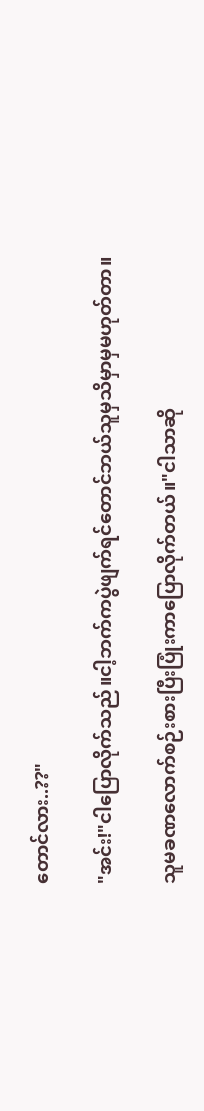တောင်လား..??"

"အင်း!"ငါပြောလိုက်သည်။ငါ့ဘက်ကပွဲဖျက်ရင်တောင်ဘယ်သူမှသိမှာမှမဟုတ်တာ။

သူမခဏလောက်စဉ်းစားပြီးပြုံးကာပြောလိုက်တယ်။"ငါသာဆို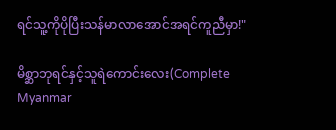ရင်သူ့ကိုပိုပြီးသန်မာလာအောင်အရင်ကူညီမှာ!"

မိစ္ဆာဘုရင်နှင့်သူရဲကောင်းလေး(Complete Myanmar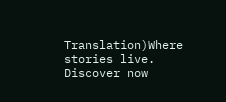Translation)Where stories live. Discover now